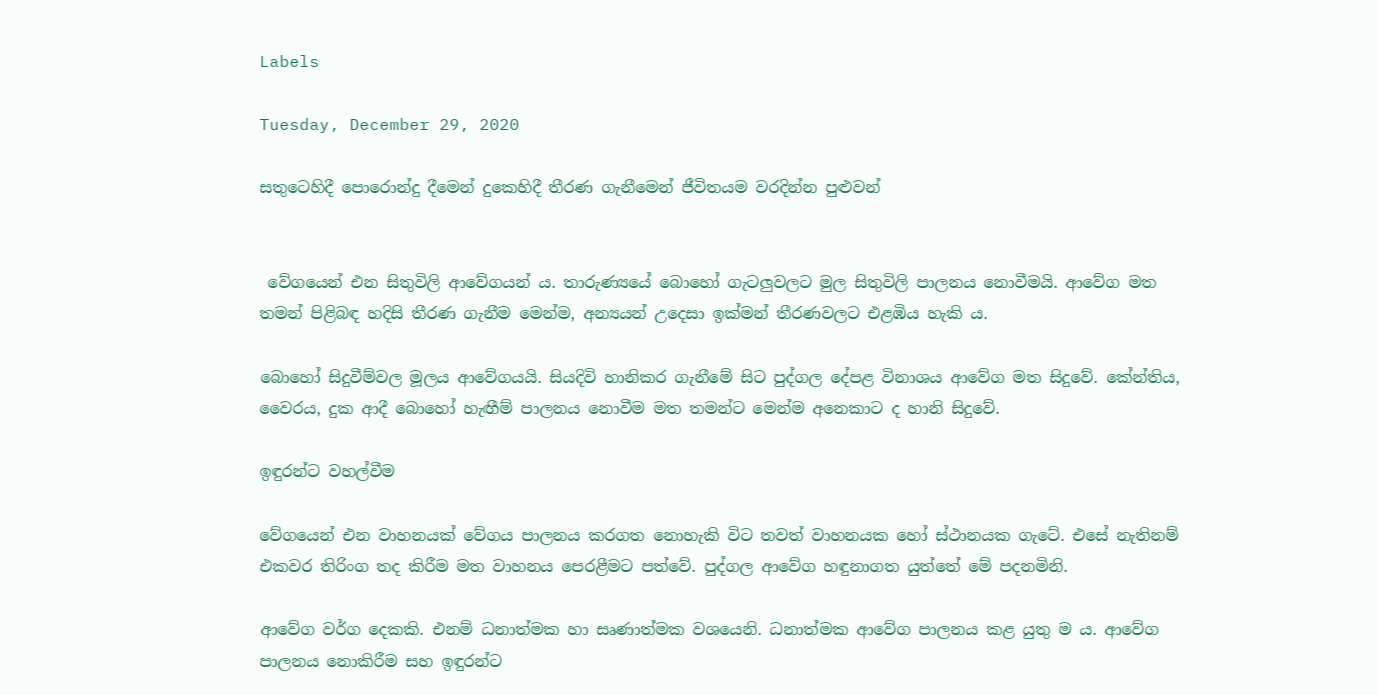Labels

Tuesday, December 29, 2020

සතුටෙහිදී පොරොන්දු දීමෙන් දුකෙහිදී තීරණ ගැනීමෙන් ජීවිතයම වරදින්න පුළුවන්


 වේගයෙන් එන සිතුවිලි ආවේගයන් ය. තාරුණ්‍යයේ බොහෝ ගැටලුවලට මුල සිතුවිලි පාලනය නොවීමයි. ආවේග මත තමන් පිළිබඳ හදිසි තීරණ ගැනීම මෙන්ම, අන්‍යයන් උදෙසා ඉක්මන් තීරණවලට එළඹිය හැකි ය.

බොහෝ සිදුවීම්වල මූලය ආවේගයයි. සියදිවි හානිකර ගැනීමේ සිට පුද්ගල දේපළ විනාශය ආවේග මත සිදුවේ. කේන්තිය, වෛරය, දුක ආදී බොහෝ හැඟීම් පාලනය නොවීම මත තමන්ට මෙන්ම අනෙකාට ද හානි සිදුවේ.

ඉඳුරන්ට වහල්වීම

වේගයෙන් එන වාහනයක් වේගය පාලනය කරගත නොහැකි විට තවත් වාහනයක හෝ ස්ථානයක ගැටේ. එසේ නැතිනම් එකවර තිරිංග තද කිරීම මත වාහනය පෙරළීමට පත්වේ. පුද්ගල ආවේග හඳුනාගත යුත්තේ මේ පදනමිනි.

ආවේග වර්ග දෙකකි. එනම් ධනාත්මක හා සෘණාත්මක වශයෙනි. ධනාත්මක ආවේග පාලනය කළ යුතු ම ය. ආවේග පාලනය නොකිරීම සහ ඉඳුරන්ට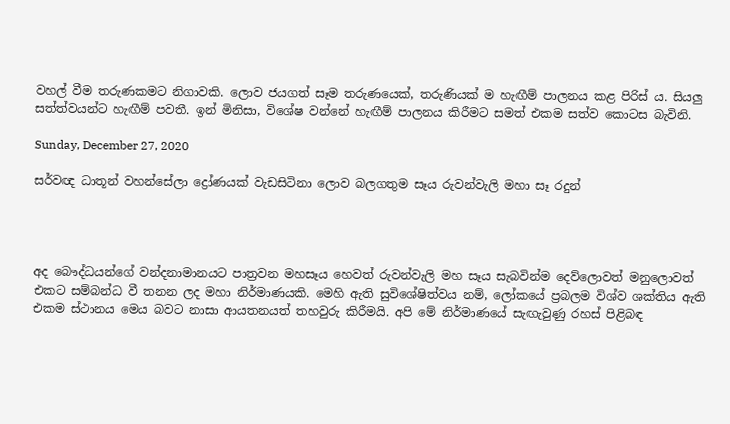වහල් වීම තරුණකමට නිගාවකි. ලොව ජයගත් සෑම තරුණයෙක්, තරුණියක් ම හැඟීම් පාලනය කළ පිරිස් ය. සියලු සත්ත්වයන්ට හැඟීම් පවතී. ඉන් මිනිසා, විශේෂ වන්නේ හැඟීම් පාලනය කිරීමට සමත් එකම සත්ව කොටස බැවිනි.

Sunday, December 27, 2020

සර්වඥ ධාතූන් වහන්සේලා ද්‍රෝණයක් වැඩසිටිනා ලොව බලගතුම සෑය රුවන්වැලි මහා සෑ රදුන්




අද බෞද්ධයන්ගේ වන්දනාමානයට පාත්‍රවන මහසෑය හෙවත් රුවන්වැලි මහ සෑය සැබවින්ම දෙව්ලොවත් මනුලොවත් එකට සම්බන්ධ වී තනන ලද මහා නිර්මාණයකි. මෙහි ඇති සුවිශේෂිත්වය නම්, ලෝකයේ ප්‍රබලම විශ්ව ශක්තිය ඇති එකම ස්ථානය මෙය බවට නාසා ආයතනයත් තහවුරු කිරීමයි. අපි මේ නිර්මාණයේ සැඟැවුණු රහස් පිළිබඳ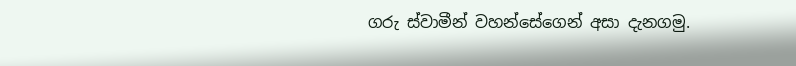ගරු ස්වාමීන් වහන්සේගෙන් අසා දැනගමු.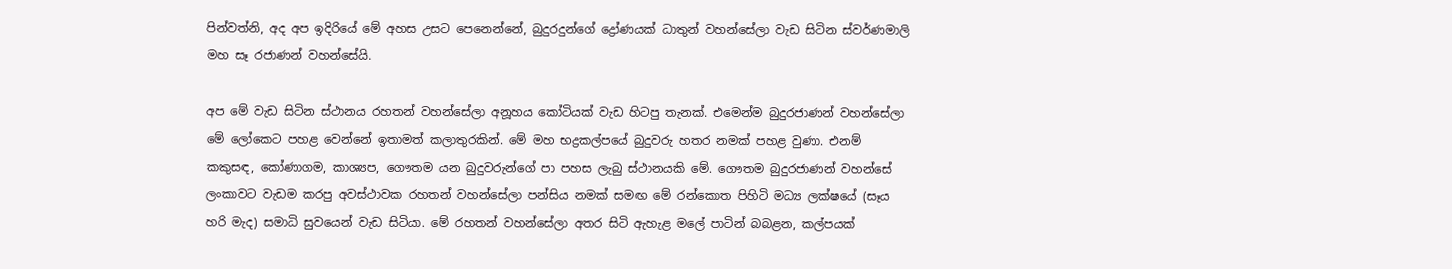පින්වත්නි, අද අප ඉදිරියේ මේ අහස උසට පෙනෙන්නේ, බුදුරදුන්ගේ ද්‍රෝණයක් ධාතුන් වහන්සේලා වැඩ සිටින ස්වර්ණමාලි මහ සෑ රජාණන් වහන්සේයි.

අප මේ වැඩ සිටින ස්ථානය රහතන් වහන්සේලා අනූහය කෝටියක් වැඩ හිටපු තැනක්. එමෙන්ම බුදුරජාණන් වහන්සේලා මේ ලෝකෙට පහළ වෙන්නේ ඉතාමත් කලාතුරකින්. මේ මහ භද්‍රකල්පයේ බුදුවරු හතර නමක් පහළ වුණා. එනම් කකුසඳ, කෝණාගම, කාශ්‍යප, ගෞතම යන බුදුවරුන්ගේ පා පහස ලැබු ස්ථානයකි මේ. ගෞතම බුදුරජාණන් වහන්සේ ලංකාවට වැඩම කරපු අවස්ථාවක රහතන් වහන්සේලා පන්සිය නමක් සමඟ මේ රන්කොත පිහිටි මධ්‍ය ලක්ෂයේ (සෑය හරි මැද) සමාධි සුවයෙන් වැඩ සිටියා. මේ රහතන් වහන්සේලා අතර සිටි ඇහැළ මලේ පාටින් බබළන, කල්පයක්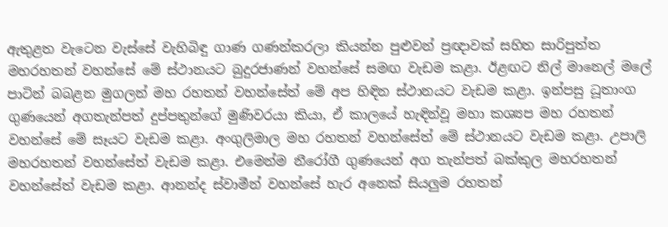ඇතුළත වැටෙන වැස්සේ වැහිබිඳු ගාණ ගණන්කරලා කියන්න පුළුවන් ප්‍රඥාවක් සහිත සාරිපුත්ත මහරහතන් වහන්සේ මේ ස්ථානයට බුදුරජාණන් වහන්සේ සමඟ වැඩම කළා. ඊළඟට නිල් මානෙල් මලේ පාටින් බබළන මුගලන් මහ රහතන් වහන්සේත් මේ අප හිඳින ස්ථානයට වැඩම කළා. ඉන්පසු ධූතාංග ගුණයෙන් අගතැන්පත් දුප්පතුන්ගේ මුණිවරයා කියා, ඒ කාලයේ හැඳින්වූ මහා කශ්‍යප මහ රහතන් වහන්සේ මේ සෑයට වැඩම කළා. අංගුලිමාල මහ රහතන් වහන්සේත් මේ ස්ථානයට වැඩම කළා. උපාලි මහරහතන් වහන්සේත් වැඩම කළා. එමෙන්ම නීරෝගී ගුණයෙන් අග තැන්පත් බක්කුල මහරහතන් වහන්සේත් වැඩම කළා. ආනන්ද ස්වාමීන් වහන්සේ හැර අනෙක් සියලුම රහතන්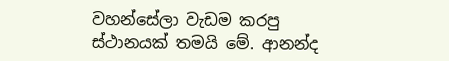වහන්සේලා වැඩම කරපු ස්ථානයක් තමයි මේ. ආනන්ද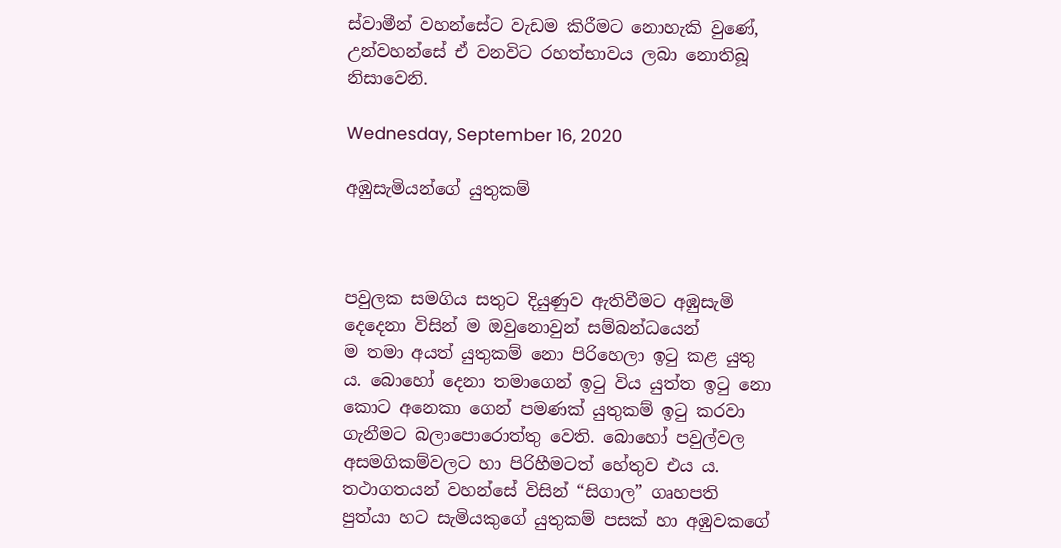ස්වාමීන් වහන්සේට වැඩම කිරීමට නොහැකි වුණේ, උන්වහන්සේ ඒ වනවිට රහත්භාවය ලබා නොතිබූ නිසාවෙනි.

Wednesday, September 16, 2020

අඹුසැමියන්ගේ යුතුකම්



පවුලක සමගිය සතුට දියුණුව ඇතිවීමට අඹුසැමි දෙදෙනා විසින් ම ඔවුනොවුන් සම්බන්ධයෙන්
ම තමා අයත් යුතුකම් නො පිරිහෙලා ඉටු කළ යුතු ය. බොහෝ දෙනා තමාගෙන් ඉටු විය යුත්ත ඉටු නො කොට අනෙකා ගෙන් පමණක් යුතුකම් ඉටු කරවා ගැනීමට බලාපොරොත්තු වෙති. බොහෝ පවුල්වල අසමගිකම්වලට හා පිරිහීමටත් හේතුව එය ය. තථාගතයන් වහන්සේ විසින් “සිගාල” ගෘහපති පුත්යා හට සැමියකුගේ යුතුකම් පසක් හා අඹුවකගේ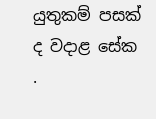යුතුකම් පසක් ද වදාළ සේක
.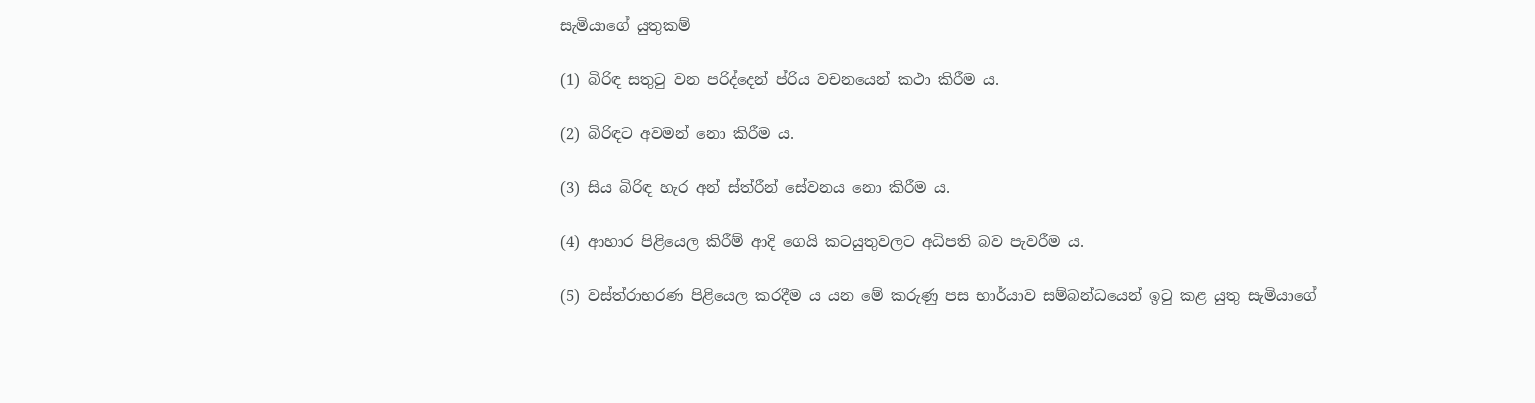සැමියාගේ යුතුකම්

(1) බිරිඳ සතුටු වන පරිද්දෙන් ප්රිය වචනයෙන් කථා කිරීම ය.

(2) බිරිඳට අවමන් නො කිරීම ය.

(3) සිය බිරිඳ හැර අන් ස්ත්රීන් සේවනය නො කිරීම ය.

(4) ආහාර පිළියෙල කිරීම් ආදි ගෙයි කටයුතුවලට අධිපති බව පැවරීම ය.

(5) වස්ත්රාභරණ පිළියෙල කරදීම ය යන මේ කරුණු පස භාර්යාව සම්බන්ධයෙන් ඉටු කළ යුතු සැමියාගේ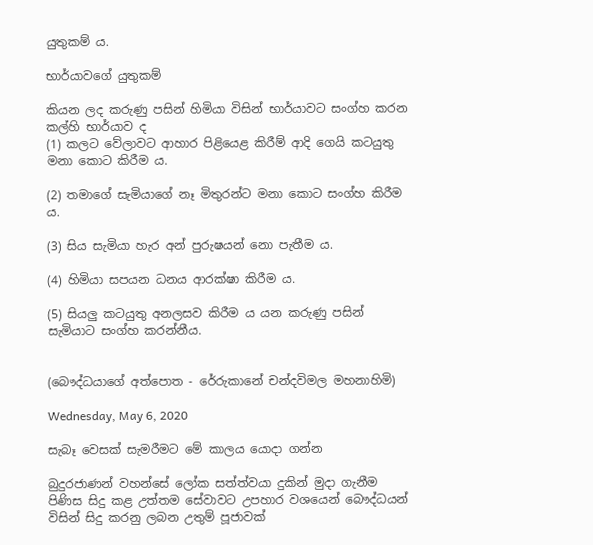යුතුකම් ය.

භාර්යාවගේ යුතුකම්

කියන ලද කරුණු පසින් හිමියා විසින් භාර්යාවට සංග්හ කරන කල්හි භාර්යාව ද
(1) කලට වේලාවට ආහාර පිළියෙළ කිරීම් ආදි ගෙයි කටයුතු මනා කොට කිරීම ය.

(2) තමාගේ සැමියාගේ නෑ මිතුරන්ට මනා කොට සංග්හ කිරීම ය.

(3) සිය සැමියා හැර අන් පුරුෂයන් නො පැතීම ය.

(4) හිමියා සපයන ධනය ආරක්ෂා කිරීම ය.

(5) සියලු කටයුතු අනලසව කිරීම ය යන කරුණු පසින් සැමියාට සංග්හ කරන්නීය.


(බෞද්ධයාගේ අත්පොත - රේරුකානේ චන්දවිමල මහනාහිමි)

Wednesday, May 6, 2020

සැබෑ වෙසක් සැමරීමට මේ කාලය යොදා ගන්න

බුදුරජාණන් වහන්සේ ලෝක සත්ත්වයා දුකින් මුදා ගැනීම පිණිස සිදු කළ උත්තම සේවාවට උපහාර වශයෙන් බෞද්ධයන් විසින් සිදු කරනු ලබන උතුම් පූජාවක්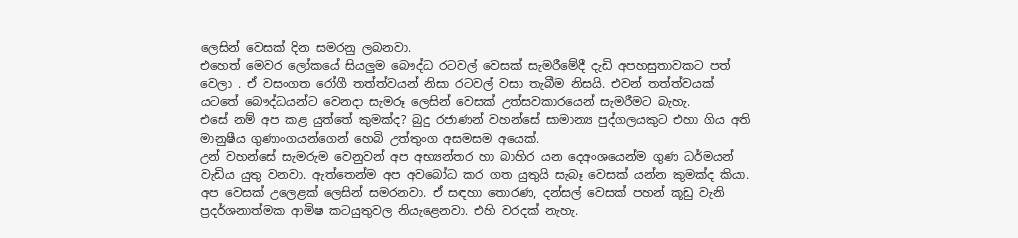ලෙසින් වෙසක් දින සමරනු ලබනවා.
එහෙත් මෙවර ලෝකයේ සියලුම බෞද්ධ රටවල් වෙසක් සැමරීමේදී දැඩි අපහසුතාවකට පත් වෙලා . ඒ වසංගත රෝගී තත්ත්වයන් නිසා රටවල් වසා තැබීම නිසයි. එවන් තත්ත්වයක් යටතේ බෞද්ධයන්ට වෙනදා සැමරූ ලෙසින් වෙසක් උත්සවකාරයෙන් සැමරීමට බැහැ.
එසේ නම් අප කළ යුත්තේ කුමක්ද? බුදු රජාණන් වහන්සේ සාමාන්‍ය පුද්ගලයකුට එහා ගිය අති මානුෂීය ගුණාංගයන්ගෙන් හෙබි උත්තුංග අසමසම අයෙක්.
උන් වහන්සේ සැමරුම වෙනුවන් අප අභ්‍යන්තර හා බාහිර යන දෙඅංශයෙන්ම ගුණ ධර්මයන් වැඩිය යුතු වනවා. ඇත්තෙන්ම අප අවබෝධ කර ගත යුතුයි සැබෑ වෙසක් යන්න කුමක්ද කියා. අප වෙසක් උලෙළක් ලෙසින් සමරනවා. ඒ සඳහා තොරණ, දන්සල් වෙසක් පහන් කූඩු වැනි ප්‍රදර්ශනාත්මක ආමිෂ කටයුතුවල නියැළෙනවා. එහි වරදක් නැහැ.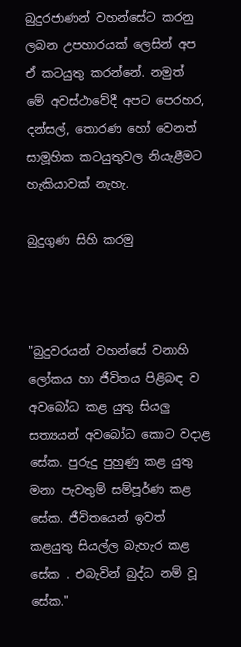බුදුරජාණන් වහන්සේට කරනු ලබන උපහාරයක් ලෙසින් අප ඒ කටයුතු කරන්නේ. නමුත් මේ අවස්ථාවේදී අපට පෙරහර, දන්සල්, තොරණ හෝ වෙනත් සාමූහික කටයුතුවල නියැළීමට හැකියාවක් නැහැ.

බුදුගුණ සිහි කරමු



"බුදුවරයන් වහන්සේ වනාහි ලෝකය හා ජීවිතය පිළිබඳ ව අවබෝධ කළ යුතු සියලු සත්‍යයන් අවබෝධ කොට වදාළ සේක. පුරුදු පුහුණු කළ යුතු මනා පැවතුම් සම්පූර්ණ කළ සේක. ජීවිතයෙන් ඉවත් කළයුතු සියල්ල බැහැර කළ සේක . එබැවින් බුද්ධ නම් වූ සේක."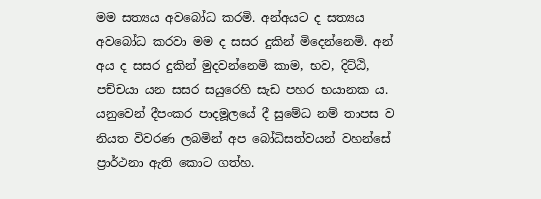මම සත්‍යය අවබෝධ කරමි. අන්අයට ද සත්‍යය අවබෝධ කරවා මම ද සසර දුකින් මිදෙන්නෙමි. අන් අය ද සසර දුකින් මුදවන්නෙමි කාම, භව, දිට්ඨි, පච්චයා යන සසර සයුරෙහි සැඩ පහර භයානක ය. යනුවෙන් දීපංකර පාදමූලයේ දී සුමේධ නම් තාපස ව නියත විවරණ ලබමින් අප බෝධිසත්වයන් වහන්සේ ප්‍රාර්ථනා ඇති කොට ගත්හ.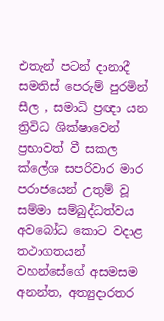එතැන් පටන් දානාදී සමතිස් පෙරුම් පුරමින් සීල , සමාධි ප්‍රඥා යන ත්‍රිවිධ ශික්ෂාවෙන් ප්‍රභාවත් වී සකල ක්ලේශ සපරිවාර මාර පරාජයෙන් උතුම් වූ සම්මා සම්බුද්ධත්වය අවබෝධ කොට වදාළ තථාගතයන් වහන්සේගේ අසමසම අනන්ත, අත්‍යුදාරතර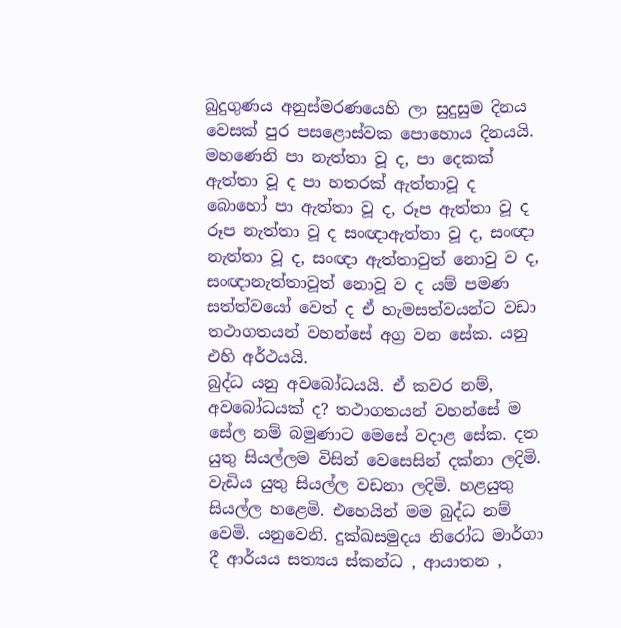බුදුගුණය අනුස්මරණයෙහි ලා සුදුසුම දිනය වෙසක් පුර පසළොස්වක පොහොය දිනයයි.
මහණෙනි පා නැත්තා වූ ද, පා දෙකක් ඇත්තා වූ ද පා හතරක් ඇත්තාවූ ද බොහෝ පා ඇත්තා වූ ද, රූප ඇත්තා වූ ද රූප නැත්තා වූ ද සංඥාඇත්තා වූ ද, සංඥා නැත්තා වූ ද, සංඥා ඇත්තාවුත් නොවු ව ද, සංඥානැත්තාවූත් නොවූ ව ද යම් පමණ සත්ත්වයෝ වෙත් ද ඒ හැමසත්වයන්ට වඩා තථාගතයන් වහන්සේ අග්‍ර වන සේක. යනු එහි අර්ථයයි.
බුද්ධ යනු අවබෝධයයි. ඒ කවර නම්, අවබෝධයක් ද? තථාගතයන් වහන්සේ ම සේල නම් බමුණාට මෙසේ වදාළ සේක. දත යුතු සියල්ලම විසින් වෙසෙසින් දක්නා ලදිමි. වැඩිය යුතු සියල්ල වඩනා ලදිමි. හළයුතු සියල්ල හළෙමි. එහෙයින් මම බුද්ධ නම් වෙමි. යනුවෙනි. දුක්ඛසමුදය නිරෝධ මාර්ගා දී ආර්යය සත්‍යය ස්කන්ධ , ආයාතන ,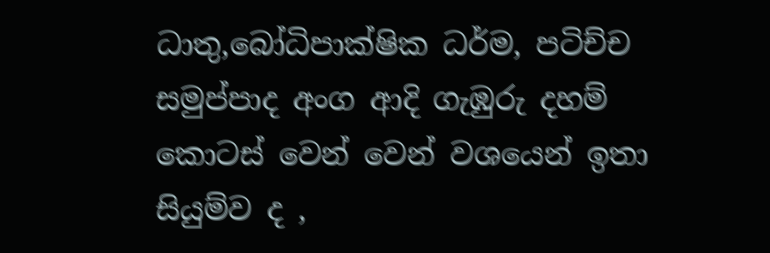ධාතු,බෝධිපාක්ෂික ධර්ම, පටිච්ච සමුප්පාද අංග ආදි ගැඹුරු දහම් කොටස් වෙන් වෙන් වශයෙන් ඉතා සියුම්ව ද ,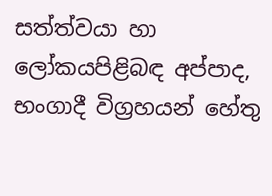සත්ත්වයා හා ලෝකයපිළිබඳ අප්පාද, භංගාදී විග්‍රහයන් හේතු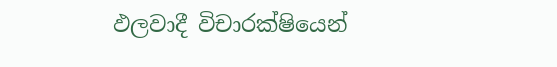ඵලවාදී විචාරක්ෂියෙන්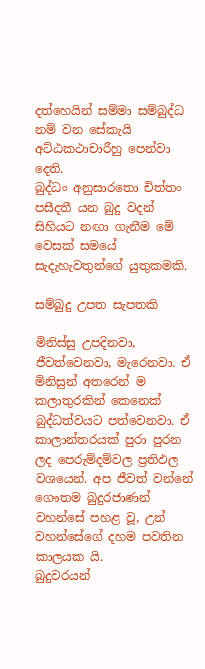දත්හෙයින් සම්මා සම්බුද්ධ නම් වන සේකැයි අට්ඨකථාචාරීහු පෙන්වා දෙති.
බුද්ධං අනුසාරතො චිත්තං පසීදතී යන බුදු වදන් සිහියට නඟා ගැනීම මේ වෙසක් සමයේ සැදැහැවතුන්ගේ යුතුකමකි.

සම්බුදු උපත සැපතකි

මිනිස්සු උපදිනවා, ජීවත්වෙනවා, මැරෙනවා. ඒ මිනිසුන් අතරෙන් ම කලාතුරකින් කෙනෙක් බුද්ධත්වයට පත්වෙනවා. ඒ කාලාන්තරයක් පුරා පුරන ලද පෙරුම්දම්වල ප්‍රතිඵල වශයෙන්. අප ජීවත් වන්නේ ගෞතම බුදුරජාණන් වහන්සේ පහළ වූ, උන් වහන්සේගේ දහම පවතින කාලයක යි.
බුදුවරයන්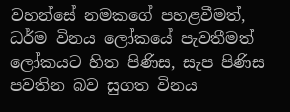වහන්සේ නමකගේ පහළවීමත්, ධර්ම විනය ලෝකයේ පැවතීමත් ලෝකයට හිත පිණිස, සැප පිණිස පවතින බව සුගත විනය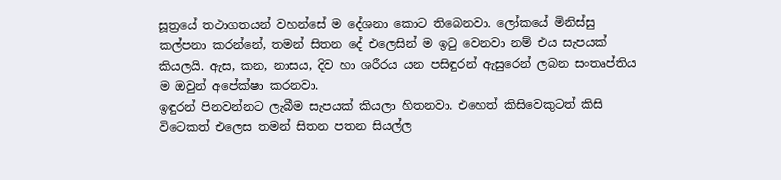සූත්‍රයේ තථාගතයන් වහන්සේ ම දේශනා කොට තිබෙනවා. ලෝකයේ මිනිස්සු කල්පනා කරන්නේ, තමන් සිතන දේ එලෙසින් ම ඉටු වෙනවා නම් එය සැපයක් කියලයි. ඇස, කන, නාසය, දිව හා ශරීරය යන පසිඳුරන් ඇසුරෙන් ලබන සංතෘප්තිය ම ඔවුන් අපේක්ෂා කරනවා.
ඉඳුරන් පිනවන්නට ලැබීම සැපයක් කියලා හිතනවා. එහෙත් කිසිවෙකුටත් කිසි විටෙකත් එලෙස තමන් සිතන පතන සියල්ල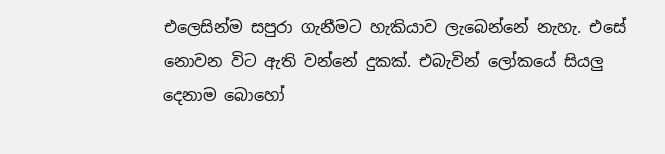එලෙසින්ම සපුරා ගැනීමට හැකියාව ලැබෙන්නේ නැහැ. එසේ නොවන විට ඇති වන්නේ දුකක්. එබැවින් ලෝකයේ සියලු දෙනාම බොහෝ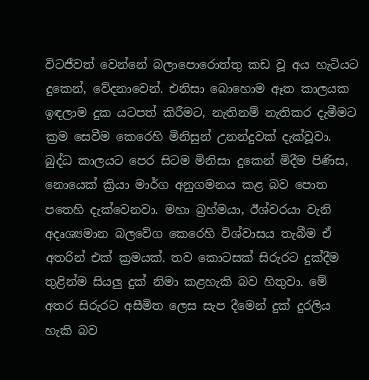විටජීවත් වෙන්නේ බලාපොරොත්තු කඩ වූ අය හැටියට දුකෙන්, වේදනාවෙන්. එනිසා බොහොම ඈත කාලයක ඉඳලාම දුක යටපත් කිරීමට, නැතිනම් නැතිකර දැමීමට ක්‍රම සෙවීම කෙරෙහි මිනිසුන් උනන්දුවක් දැක්වූවා. බුද්ධ කාලයට පෙර සිටම මිනිසා දුකෙන් මිදීම පිණිස, නොයෙක් ක්‍රියා මාර්ග අනුගමනය කළ බව පොත පතෙහි දැක්වෙනවා. මහා බ්‍රහ්මයා, ඊශ්වරයා වැනි අදෘශ්‍යමාන බලවේග කෙරෙහි විශ්වාසය තැබීම ඒ අතරින් එක් ක්‍රමයක්. තව කොටසක් සිරුරට දුක්දීම තුළින්ම සියලු දුක් නිමා කළහැකි බව හිතුවා. මේ අතර සිරුරට අසීමිත ලෙස සැප දීමෙන් දුක් දුරලිය හැකි බව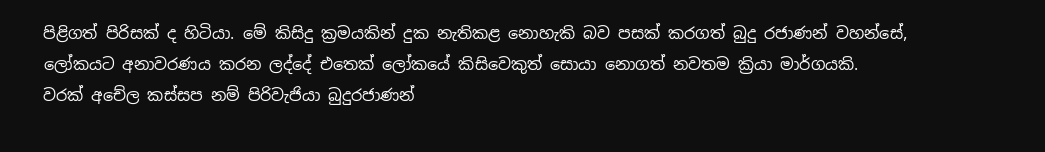පිළිගත් පිරිසක් ද හිටියා. මේ කිසිදු ක්‍රමයකින් දුක නැතිකළ නොහැකි බව පසක් කරගත් බුදු රජාණන් වහන්සේ, ලෝකයට අනාවරණය කරන ලද්දේ එතෙක් ලෝකයේ කිසිවෙකුත් සොයා නොගත් නවතම ක්‍රියා මාර්ගයකි.
වරක් අචේල කස්සප නම් පිරිවැජියා බුදුරජාණන්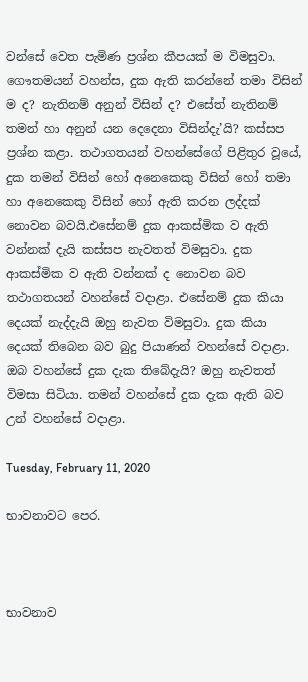වන්සේ වෙත පැමිණ ප්‍රශ්න කීපයක් ම විමසුවා.
ගෞතමයන් වහන්ස, දුක ඇති කරන්නේ තමා විසින් ම ද? නැතිනම් අනුන් විසින් ද? එසේත් නැතිනම් තමන් හා අනුන් යන දෙදෙනා විසින්දැ’යි? කස්සප ප්‍රශ්න කළා. තථාගතයන් වහන්සේගේ පිළිතුර වූයේ, දුක තමන් විසින් හෝ අනෙකෙකු විසින් හෝ තමා හා අනෙකෙකු විසින් හෝ ඇති කරන ලද්දක් නොවන බවයි.එසේනම් දුක ආකස්මික ව ඇති වන්නක් දැයි කස්සප නැවතත් විමසුවා. දුක ආකස්මික ව ඇති වන්නක් ද නොවන බව තථාගතයන් වහන්සේ වදාළා. එසේනම් දුක කියා දෙයක් නැද්දැයි ඔහු නැවත විමසුවා. දුක කියා දෙයක් තිබෙන බව බුදු පියාණන් වහන්සේ වදාළා. ඔබ වහන්සේ දුක දැක තිබේදැයි? ඔහු නැවතත් විමසා සිටියා. තමන් වහන්සේ දුක දැක ඇති බව උන් වහන්සේ වදාළා.

Tuesday, February 11, 2020

භාවනාවට පෙර.



භාවනාව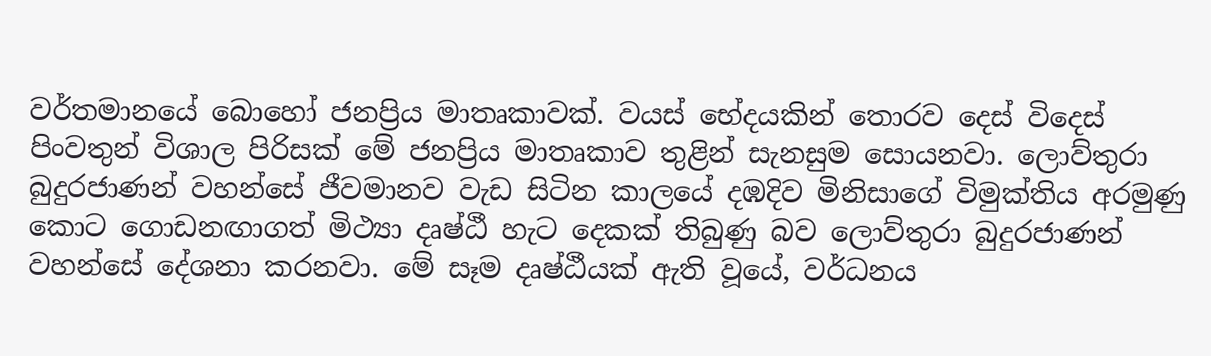වර්තමානයේ බොහෝ ජනප්‍රිය මාතෘකාවක්‌. වයස්‌ භේදයකින් තොරව දෙස්‌ විදෙස්‌ පිංවතුන් විශාල පිරිසක්‌ මේ ජනප්‍රිය මාතෘකාව තුළින් සැනසුම සොයනවා. ලොව්තුරා බුදුරජාණන් වහන්සේ ජීවමානව වැඩ සිටින කාලයේ දඹදිව මිනිසාගේ විමුක්‌තිය අරමුණු කොට ගොඩනඟාගත් මිථ්‍යා දෘෂ්ඨී හැට දෙකක්‌ තිබුණු බව ලොව්තුරා බුදුරජාණන් වහන්සේ දේශනා කරනවා. මේ සෑම දෘෂ්ඨීයක්‌ ඇති වූයේ, වර්ධනය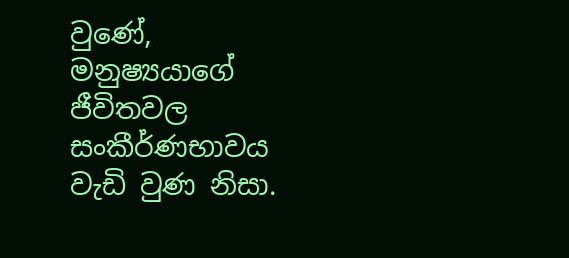වුණේ, මනුෂ්‍යයාගේ ජීවිතවල සංකීර්ණභාවය වැඩි වුණ නිසා.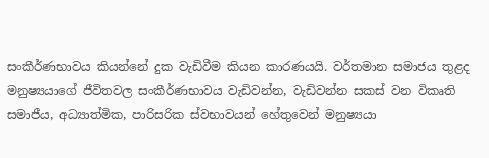සංකීර්ණභාවය කියන්නේ දුක වැඩිවීම කියන කාරණයයි. වර්තමාන සමාජය තුළද මනුෂ්‍යයාගේ ජීවිතවල සංකීර්ණභාවය වැඩිවන්න, වැඩිවන්න සකස්‌ වන විකෘති සමාජීය, අධ්‍යාත්මික, පාරිසරික ස්‌වභාවයන් හේතුවෙන් මනුෂ්‍යයා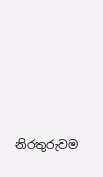නිරතුරුවම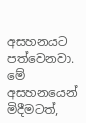අසහනයට පත්වෙනවා. මේ අසහනයෙන් මිදීමටත්,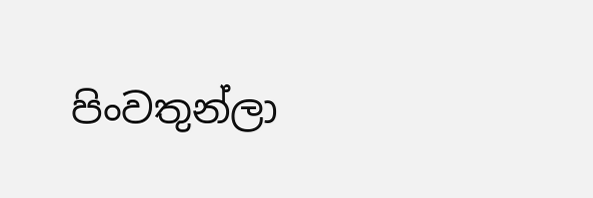පිංවතුන්ලා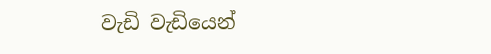වැඩි වැඩියෙන්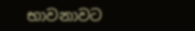භාවනාවට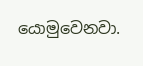යොමුවෙනවා.